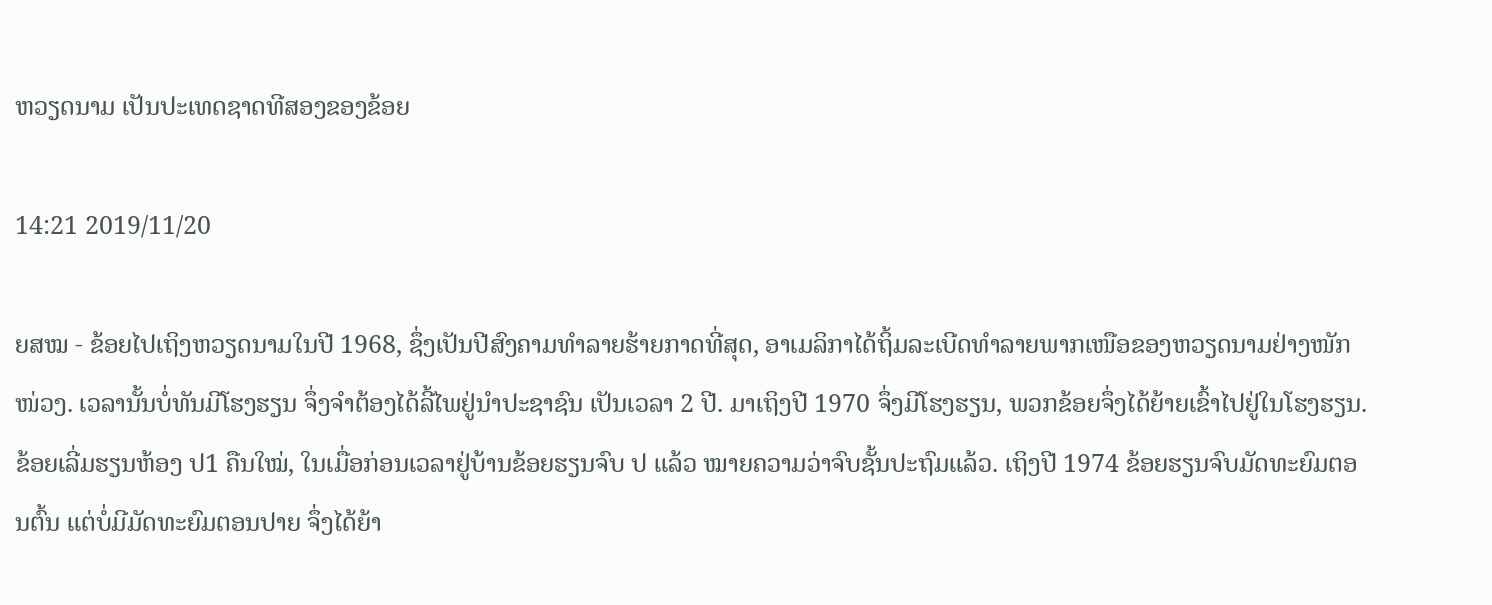ຫວຽດນາມ ເປັນປະເທດຊາດທີສອງຂອງຂ້ອຍ

14:21 2019/11/20

ຍສໝ - ຂ້ອຍໄປເຖິງຫວຽດນາມໃນປີ 1968, ຊຶ່ງເປັນປີສົງຄາມທຳລາຍຮ້າຍກາດທີ່ສຸດ, ອາເມລິກາໄດ້ຖິ້ມລະເບີດທຳລາຍພາກເໜືອຂອງຫວຽດນາມຢ່າງໜັກໜ່ວງ. ເວລານັ້ນບໍ່ທັນມີໂຮງຮຽນ ຈຶ່ງຈຳຕ້ອງໄດ້ລີ້ໄພຢູ່ນຳປະຊາຊົນ ເປັນເວລາ 2 ປີ. ມາເຖິງປີ 1970 ຈຶ່ງມີໂຮງຮຽນ, ພວກຂ້ອຍຈຶ່ງໄດ້ຍ້າຍເຂົ້າໄປຢູ່ໃນໂຮງຮຽນ. ຂ້ອຍເລີ່ມຮຽນຫ້ອງ ປ1 ຄືນໃໝ່, ໃນເມື່ອກ່ອນເວລາຢູ່ບ້ານຂ້ອຍຮຽນຈົບ ປ ແລ້ວ ໝາຍຄວາມວ່າຈົບຊັ້ນປະຖົມແລ້ວ. ເຖິງປີ 1974 ຂ້ອຍຮຽນຈົບມັດທະຍົມຕອນຕົ້ນ ແຕ່ບໍ່ມີມັດທະຍົມຕອນປາຍ ຈຶ່ງໄດ້ຍ້າ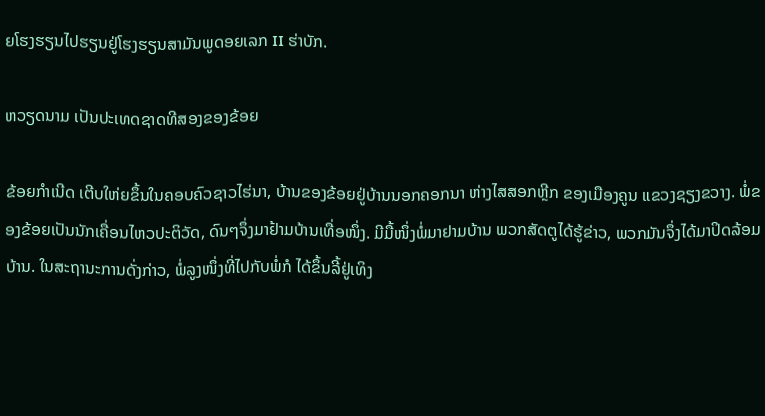ຍໂຮງຮຽນໄປຮຽນຢູ່ໂຮງຮຽນສາມັນພູດອຍເລກ II ຮ່າບັກ.

ຫວຽດນາມ ເປັນປະເທດຊາດທີສອງຂອງຂ້ອຍ

ຂ້ອຍກຳເນີດ ເຕີບໃຫ່ຍຂຶ້ນໃນຄອບຄົວຊາວໄຮ່ນາ, ບ້ານຂອງຂ້ອຍຢູ່ບ້ານນອກຄອກນາ ຫ່າງໄສສອກຫຼີກ ຂອງເມືອງຄູນ ແຂວງຊຽງຂວາງ. ພໍ່ຂອງຂ້ອຍເປັນນັກເຄື່ອນໄຫວປະຕິວັດ, ດົນໆຈຶ່ງມາຢ້າມບ້ານເທື່ອໜຶ່ງ. ມີມື້ໜຶ່ງພໍ່ມາຢາມບ້ານ ພວກສັດຕູໄດ້ຮູ້ຂ່າວ, ພວກມັນຈຶ່ງໄດ້ມາປິດລ້ອມບ້ານ. ໃນສະຖານະການດັ່ງກ່າວ, ພໍ່ລູງໜຶ່ງທີ່ໄປກັບພໍ່ກໍ ໄດ້ຂຶ້ນລີ້ຢູ່ເທິງ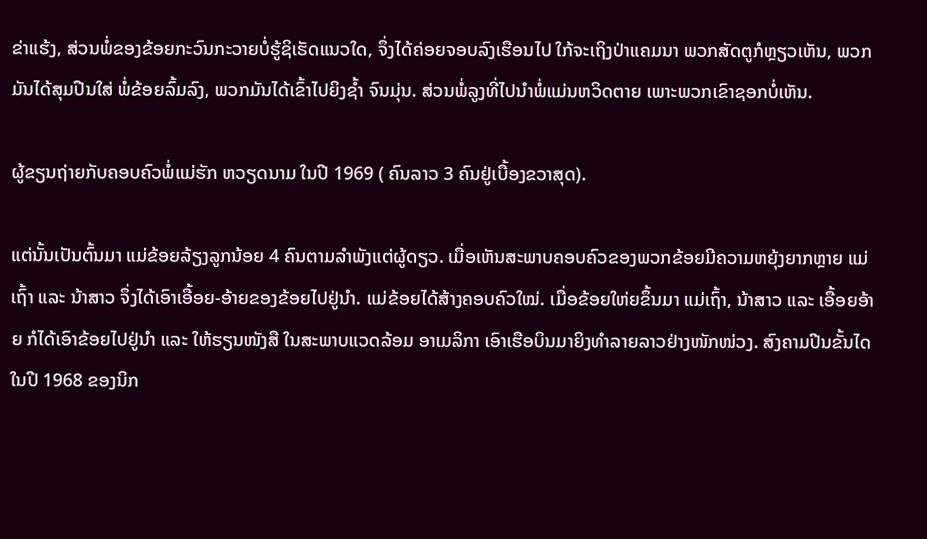ຂ່າແຮ້ງ, ສ່ວນພໍ່ຂອງຂ້ອຍກະວົນກະວາຍບໍ່ຮູ້ຊິເຮັດແນວໃດ, ຈຶ່ງໄດ້ຄ່ອຍຈອບລົງເຮືອນໄປ ໃກ້ຈະເຖິງປ່າແຄມນາ ພວກສັດຕູກໍຫຼຽວເຫັນ, ພວກມັນໄດ້ສຸມປືນໃສ່ ພໍ່ຂ້ອຍລົ້ມລົງ, ພວກມັນໄດ້ເຂົ້າໄປຍິງຊໍ້າ ຈົນມຸ່ນ. ສ່ວນພໍ່ລູງທີ່ໄປນຳພໍ່ແມ່ນຫວິດຕາຍ ເພາະພວກເຂົາຊອກບໍ່ເຫັນ.

ຜູ້ຂຽນຖ່າຍກັບຄອບຄົວພໍ່ແມ່ຮັກ ຫວຽດນາມ ໃນປີ 1969 ( ຄົນລາວ 3 ຄົນຢູ່ເບື້ອງຂວາສຸດ).

ແຕ່ນັ້ນເປັນຕົ້ນມາ ແມ່ຂ້ອຍລ້ຽງລູກນ້ອຍ 4 ຄົນຕາມລຳພັງແຕ່ຜູ້ດຽວ. ເມື່ອເຫັນສະພາບຄອບຄົວຂອງພວກຂ້ອຍມີຄວາມຫຍຸ້ງຍາກຫຼາຍ ແມ່ເຖົ້າ ແລະ ນ້າສາວ ຈຶ່ງໄດ້ເອົາເອື້ອຍ-ອ້າຍຂອງຂ້ອຍໄປຢູ່ນຳ. ແມ່ຂ້ອຍໄດ້ສ້າງຄອບຄົວໃໝ່. ເມື່ອຂ້ອຍໃຫ່ຍຂຶ້ນມາ ແມ່ເຖົ້າ, ນ້າສາວ ແລະ ເອື້ອຍອ້າຍ ກໍໄດ້ເອົາຂ້ອຍໄປຢູ່ນຳ ແລະ ໃຫ້ຮຽນໜັງສື ໃນສະພາບແວດລ້ອມ ອາເມລິກາ ເອົາເຮືອບິນມາຍິງທຳລາຍລາວຢ່າງໜັກໜ່ວງ. ສົງຄາມປີນຂັ້ນໄດໃນປີ 1968 ຂອງນິກ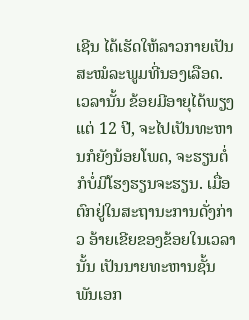ເຊີນ ໄດ້ເຮັດໃຫ້ລາວກາຍເປັນສະໝໍລະພູມທີ່ນອງເລືອດ. ເວລານັ້ນ ຂ້ອຍມີອາຍຸໄດ້ພຽງແຕ່ 12 ປີ, ຈະໄປເປັນທະຫານກໍຍັງນ້ອຍໂພດ, ຈະຮຽນຕໍ່ກໍບໍ່ມີໂຮງຮຽນຈະຮຽນ. ເມື່ອຕົກຢູ່ໃນສະຖານະການດັ່ງກ່າວ ອ້າຍເຂີຍຂອງຂ້ອຍໃນເວລານັ້ນ ເປັນນາຍທະຫານຊັ້ນພັນເອກ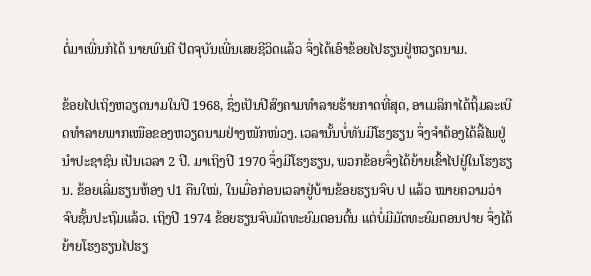ຕໍ່ມາເພີ່ນກໍໄດ້ ນາຍພົນຕີ ປັດຈຸບັນເພີ່ນເສຍຊີວິດແລ້ວ ຈຶ່ງໄດ້ເອົາຂ້ອຍໄປຮຽນຢູ່ຫວຽດນາມ.

ຂ້ອຍໄປເຖິງຫວຽດນາມໃນປີ 1968, ຊຶ່ງເປັນປີສົງຄາມທຳລາຍຮ້າຍກາດທີ່ສຸດ, ອາເມລິກາໄດ້ຖິ້ມລະເບີດທຳລາຍພາກເໜືອຂອງຫວຽດນາມຢ່າງໜັກໜ່ວງ. ເວລານັ້ນບໍ່ທັນມີໂຮງຮຽນ ຈຶ່ງຈຳຕ້ອງໄດ້ລີ້ໄພຢູ່ນຳປະຊາຊົນ ເປັນເວລາ 2 ປີ. ມາເຖິງປີ 1970 ຈຶ່ງມີໂຮງຮຽນ, ພວກຂ້ອຍຈຶ່ງໄດ້ຍ້າຍເຂົ້າໄປຢູ່ໃນໂຮງຮຽນ. ຂ້ອຍເລີ່ມຮຽນຫ້ອງ ປ1 ຄືນໃໝ່, ໃນເມື່ອກ່ອນເວລາຢູ່ບ້ານຂ້ອຍຮຽນຈົບ ປ ແລ້ວ ໝາຍຄວາມວ່າຈົບຊັ້ນປະຖົມແລ້ວ. ເຖິງປີ 1974 ຂ້ອຍຮຽນຈົບມັດທະຍົມຕອນຕົ້ນ ແຕ່ບໍ່ມີມັດທະຍົມຕອນປາຍ ຈຶ່ງໄດ້ຍ້າຍໂຮງຮຽນໄປຮຽ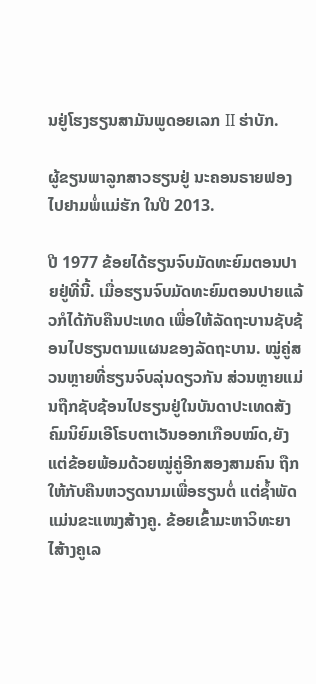ນຢູ່ໂຮງຮຽນສາມັນພູດອຍເລກ II ຮ່າບັກ.

ຜູ້ຂຽນພາລູກສາວຮຽນຢູ່ ນະຄອນຣາຍຟອງ ໄປຢາມພໍ່ແມ່ຮັກ ໃນປີ 2013.

ປີ 1977 ຂ້ອຍໄດ້ຮຽນຈົບມັດທະຍົມຕອນປາຍຢູ່ທີ່ນີ້. ເມື່ອຮຽນຈົບມັດທະຍົມຕອນປາຍແລ້ວກໍໄດ້ກັບຄືນປະເທດ ເພື່ອໃຫ້ລັດຖະບານຊັບຊ້ອນໄປຮຽນຕາມແຜນຂອງລັດຖະບານ. ໝູ່ຄູ່ສວນຫຼາຍທີ່ຮຽນຈົບລຸ່ນດຽວກັນ ສ່ວນຫຼາຍແມ່ນຖືກຊັບຊ້ອນໄປຮຽນຢູ່ໃນບັນດາປະເທດສັງຄົມນິຍົມເອີໂຣບຕາເວັນອອກເກືອບໝົດ,ຍັງແຕ່ຂ້ອຍພ້ອມດ້ວຍໝູ່ຄູ່ອີກສອງສາມຄົນ ຖືກໃຫ້ກັບຄືນຫວຽດນາມເພື່ອຮຽນຕໍ່ ແຕ່ຊໍ້າພັດແມ່ນຂະແໜງສ້າງຄູ. ຂ້ອຍເຂົ້າມະຫາວິທະຍາໄສ້າງຄູເລ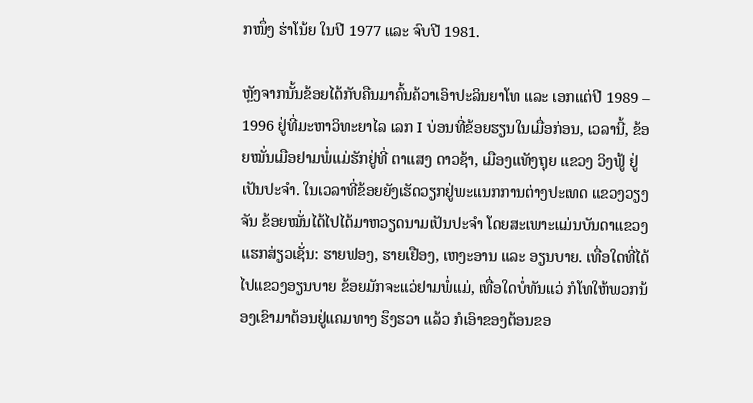ກໜຶ່ງ ຮ່າໂນ້ຍ ໃນປີ 1977 ແລະ ຈົບປີ 1981.

ຫຼັງຈາກນັ້ນຂ້ອຍໄດ້ກັບຄືນມາຄົ້ນຄ້ວາເອົາປະລິນຍາໂທ ແລະ ເອກແຕ່ປີ 1989 – 1996 ຢູ່ທີ່ມະຫາວິທະຍາໄລ ເລກ I ບ່ອນທີ່ຂ້ອຍຮຽນໃນເມື່ອກ່ອນ, ເວລານີ້, ຂ້ອຍໝັ່ນເມືອຢາມພໍ່ແມ່ຮັກຢູ່ທີ່ ຕາແສງ ດາວຊ້າ, ເມືອງແທັງຖຸຍ ແຂວງ ວິງຟູ້ ຢູ່ເປັນປະຈຳ. ໃນເວລາທີ່ຂ້ອຍຍັງເຮັດວຽກຢູ່ພະແນກການຕ່າງປະເທດ ແຂວງວຽງຈັນ ຂ້ອຍໝັ່ນໄດ້ໄປໄດ້ມາຫວຽດນາມເປັນປະຈຳ ໂດຍສະເພາະແມ່ນບັນດາແຂວງແຮກສ່ຽວເຊັ່ນ: ຮາຍຟອງ, ຮາຍເຢືອງ, ເຫງະອານ ແລະ ອຽນບາຍ. ເທື່ອໃດທີ່ໄດ້ໄປແຂວງອຽນບາຍ ຂ້ອຍມັກຈະແວ່ຢາມພໍ່ແມ່, ເທື່ອໃດບໍ່ທັນແວ່ ກໍໂທໃຫ້ພວກນ້ອງເຂົາມາຕ້ອນຢູ່ແຄມທາງ ຮຶງຮວາ ແລ້ວ ກໍເອົາຂອງຕ້ອນຂອ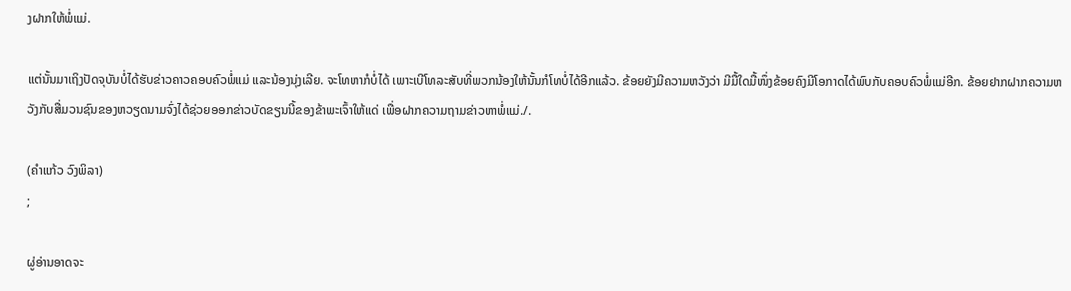ງຝາກໃຫ້ພໍ່ແມ່.

ແຕ່ນັ້ນມາເຖິງປັດຈຸບັນບໍ່ໄດ້ຮັບຂ່າວຄາວຄອບຄົວພໍ່ແມ່ ແລະນ້ອງນຸ່ງເລີຍ. ຈະໂທຫາກໍບໍ່ໄດ້ ເພາະເບີໂທລະສັບທີ່ພວກນ້ອງໃຫ້ນັ້ນກໍໂທບໍ່ໄດ້ອີກແລ້ວ. ຂ້ອຍຍັງມີຄວາມຫວັງວ່າ ມີມື້ໃດມື້ໜຶ່ງຂ້ອຍຄົງມີໂອກາດໄດ້ພົບກັບຄອບຄົວພໍ່ແມ່ອີກ. ຂ້ອຍຢາກຝາກຄວາມຫວັງກັບສື່ມວນຊົນຂອງຫວຽດນາມຈົ່ງໄດ້ຊ່ວຍອອກຂ່າວບັດຂຽນນີ້ຂອງຂ້າພະເຈົ້າໃຫ້ແດ່ ເພື່ອຝາກຄວາມຖາມຂ່າວຫາພໍ່ແມ່./.

(ຄຳແກ້ວ ວົງພິລາ)
;

ຜູ່ອ່ານອາດຈະ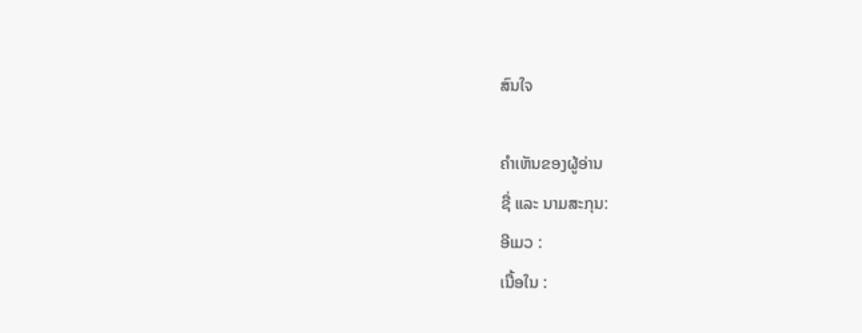ສົນໃຈ

ຄຳເຫັນຂອງຜູ້ອ່ານ
ຊື່ ແລະ ນາມສະກຸນ:
ອີເມວ :
ເນື້ອໃນ :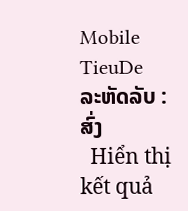Mobile
TieuDe
ລະຫັດລັບ :
ສົ່ງ
  Hiển thị    kết quả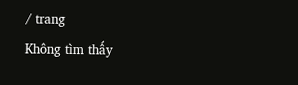/ trang
Không tìm thấy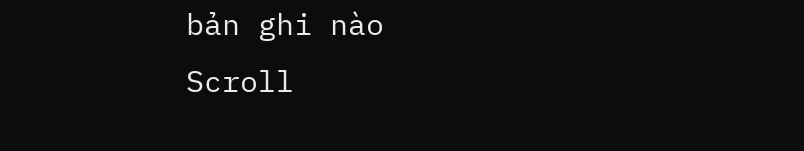bản ghi nào
Scroll